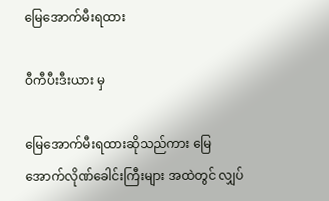မြေအောက်မီးရထား

ဝီကီပီးဒီးယား မှ

မြေအောက်မီးရထားဆိုသည်ကား မြေအောက်လိုဏ်ခေါင်းကြီးများ အထဲတွင် လျှပ်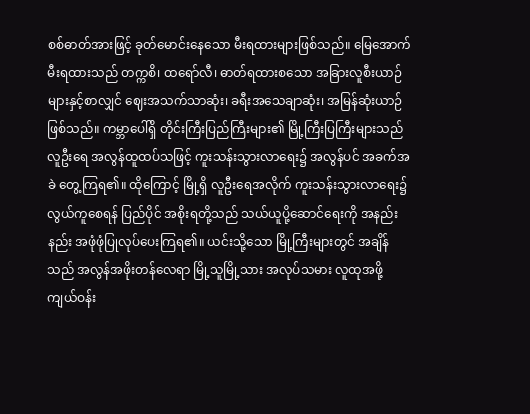စစ်ဓာတ်အားဖြင့် ခုတ်မောင်းနေသော မီးရထားများဖြစ်သည်။ မြေအောက် မီးရထားသည် တက္ကစိ၊ ထရော်လီ၊ ဓာတ်ရထားစသော အခြားလူစီးယာဉ်များနှင့်စာလျှင် ဈေးအသက်သာဆုံး၊ ခရီးအသေချာဆုံး၊ အမြန်ဆုံးယာဉ်ဖြစ်သည်။ ကမ္ဘာပေါ်ရှိ တိုင်းကြီးပြည်ကြီးများ၏ မြို့ကြီးပြကြီးများသည် လူဦးရေ အလွန်ထူထပ်သဖြင့် ကူးသန်းသွားလာရေး၌ အလွန်ပင် အခက်အခဲ တွေ့ကြရ၏။ ထိုကြောင့် မြို့ရှိ လူဦးရေအလိုက် ကူးသန်းသွားလာရေး၌ လွယ်ကူစေရန် ပြည်ပိုင် အစိုးရတို့သည် သယ်ယူပို့ဆောင်ရေးကို အနည်းနည်း အဖုံဖုံပြုလုပ်ပေးကြရ၏။ ယင်းသို့သော မြို့ကြီးများတွင် အချိန်သည် အလွန်အဖိုးတန်လေရာ မြို့သူမြို့သား အလုပ်သမား လူထုအဖို့ ကျယ်ဝန်း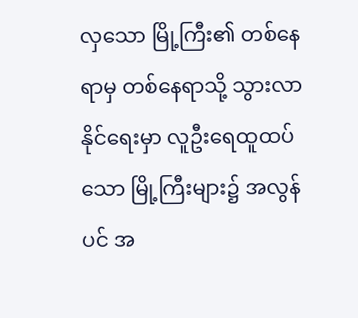လှသော မြို့ကြီး၏ တစ်နေရာမှ တစ်နေရာသို့ သွားလာနိုင်ရေးမှာ လူဦးရေထူထပ်သော မြို့ကြီးများ၌ အလွန်ပင် အ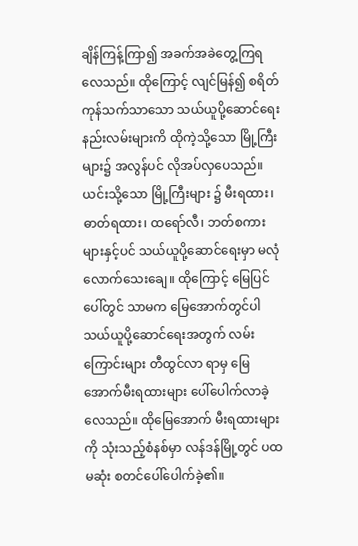ချိန်ကြန့်ကြာ၍ အခက်အခဲတွေ့ကြရလေသည်။ ထိုကြောင့် လျင်မြန်၍ စရိတ်ကုန်သက်သာသော သယ်ယူပို့ဆောင်ရေး နည်းလမ်းများကိ ထိုကဲ့သို့သော မြို့ကြီးများ၌ အလွန်ပင် လိုအပ်လှပေသည်။ ယင်းသို့သော မြို့ကြီးများ ၌ မီးရထား၊ ဓာတ်ရထား၊ ထရော်လီ၊ ဘတ်စကားများနှင့်ပင် သယ်ယူပို့ဆောင်ရေးမှာ မလုံလောက်သေးချေ။ ထိုကြောင့် မြေပြင်ပေါ်တွင် သာမက မြေအောက်တွင်ပါ သယ်ယူပို့ဆောင်ရေးအတွက် လမ်းကြောင်းများ တီထွင်လာ ရာမှ မြေအောက်မီးရထားများ ပေါ်ပေါက်လာခဲ့လေသည်။ ထိုမြေအောက် မီးရထားများကို သုံးသည့်စံနစ်မှာ လန်ဒန်မြို့တွင် ပထမဆုံး စတင်ပေါ်ပေါက်ခဲ့၏။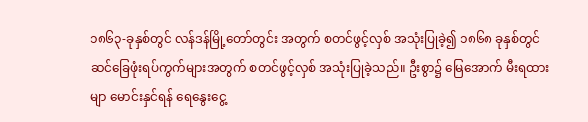၁၈၆၃-ခုနှစ်တွင် လန်ဒန်မြို့တော်တွင်း အတွက် စတင်ဖွင့်လှစ် အသုံးပြုခဲ့၍ ၁၈၆၈ ခုနှစ်တွင် ဆင်ခြေဖုံးရပ်ကွက်များအတွက် စတင်ဖွင့်လှစ် အသုံးပြုခဲ့သည်။ ဦးစွာ၌ မြေအောက် မီးရထားမျာ မောင်းနှင်ရန် ရေနွေးငွေ့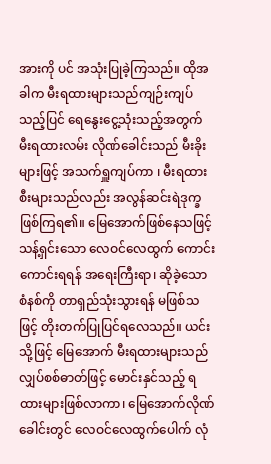အားကို ပင် အသုံးပြုခဲ့ကြသည်။ ထိုအခါက မီးရထားများသည်ကျဉ်းကျပ်သည့်ပြင် ရေနွေးငွေ့သုံးသည့်အတွက် မီးရထားလမ်း လိုဏ်ခေါင်းသည် မီးခိုးများဖြင့် အသက်ရှူကျပ်ကာ ၊ မီးရထားစီးများသည်လည်း အလွန်ဆင်းရဲဒုက္ခ ဖြစ်ကြရ၏။ မြေအောက်ဖြစ်နေသဖြင့် သန့်ရှင်းသော လေဝင်လေထွက် ကောင်းကောင်းရရန် အရေးကြီးရာ၊ ဆိုခဲ့သော စံနစ်ကို တာရှည်သုံးသွားရန် မဖြစ်သဖြင့် တိုးတက်ပြုပြင်ရလေသည်။ ယင်းသို့ဖြင့် မြေအောက် မီးရထားများသည်လျှပ်စစ်ဓာတ်ဖြင့် မောင်းနှင်သည့် ရထားများဖြစ်လာကာ၊ မြေအောက်လိုဏ်ခေါင်းတွင် လေဝင်လေထွက်ပေါက် လုံ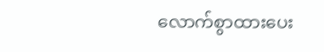လောက်စွာထားပေး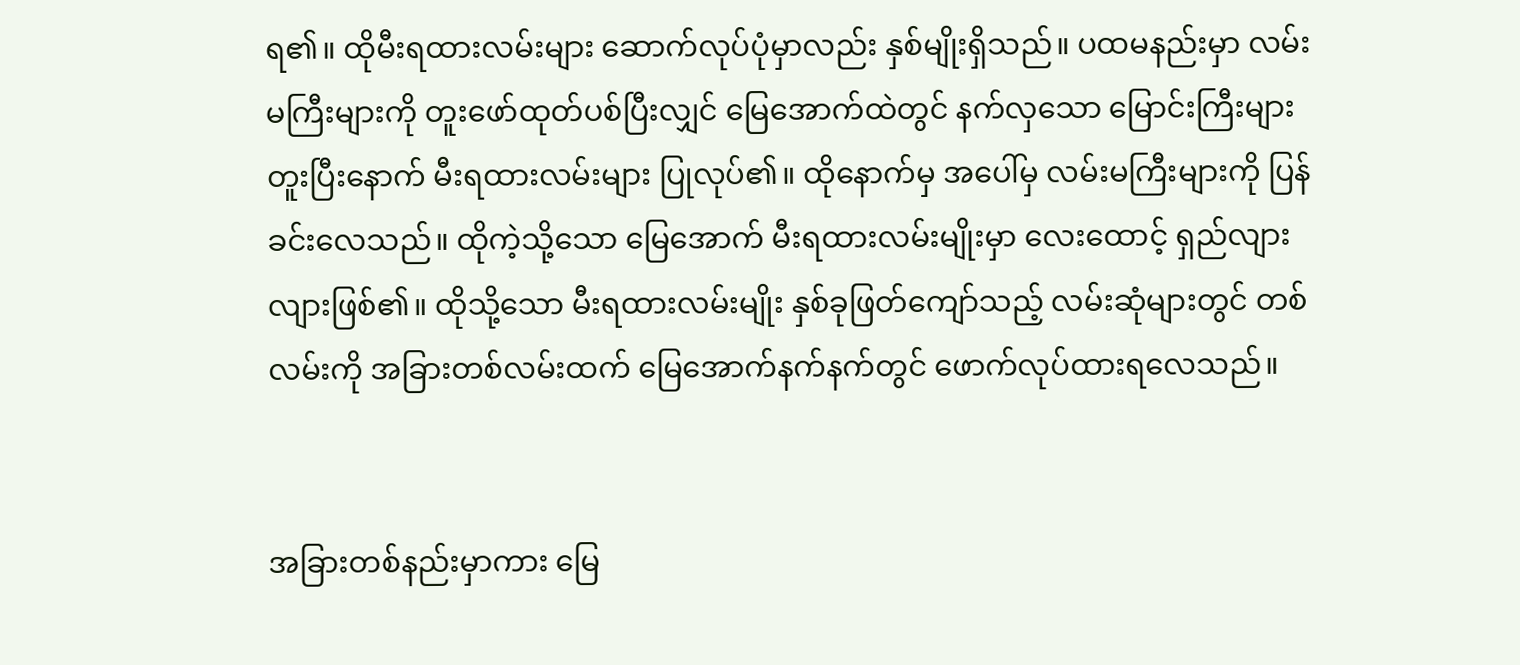ရ၏။ ထိုမီးရထားလမ်းများ ဆောက်လုပ်ပုံမှာလည်း နှစ်မျိုးရှိသည်။ ပထမနည်းမှာ လမ်းမကြီးများကို တူးဖော်ထုတ်ပစ်ပြီးလျှင် မြေအောက်ထဲတွင် နက်လှသော မြောင်းကြီးများ တူးပြီးနောက် မီးရထားလမ်းများ ပြုလုပ်၏။ ထိုနောက်မှ အပေါ်မှ လမ်းမကြီးများကို ပြန်ခင်းလေသည်။ ထိုကဲ့သို့သော မြေအောက် မီးရထားလမ်းမျိုးမှာ လေးထောင့် ရှည်လျားလျားဖြစ်၏။ ထိုသို့သော မီးရထားလမ်းမျိုး နှစ်ခုဖြတ်ကျော်သည့် လမ်းဆုံများတွင် တစ်လမ်းကို အခြားတစ်လမ်းထက် မြေအောက်နက်နက်တွင် ဖောက်လုပ်ထားရလေသည်။


အခြားတစ်နည်းမှာကား မြေ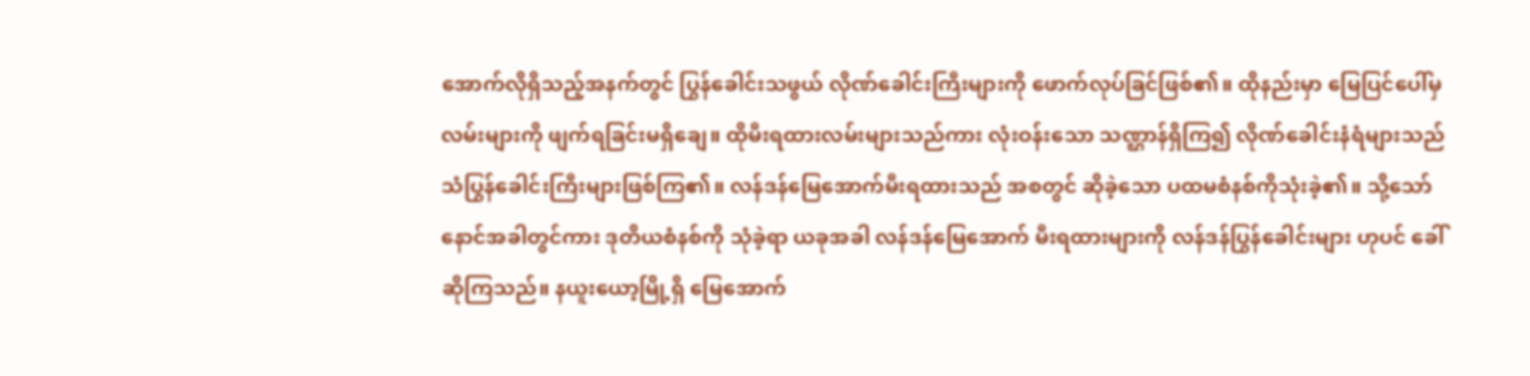အောက်လိုရှိသည့်အနက်တွင် ပြွန်ခေါင်းသဖွယ် လိုဏ်ခေါင်းကြီးများကို ဖောက်လုပ်ခြင်ဖြစ်၏။ ထိုနည်းမှာ မြေပြင်ပေါ်မှ လမ်းများကို ဖျက်ရခြင်းမရှိချေ။ ထိုမီးရထားလမ်းများသည်ကား လုံးဝန်းသော သဏ္ဌာန်ရှိကြ၍ လိုဏ်ခေါင်းနံရံများသည် သံပြွန်ခေါင်းကြီးများဖြစ်ကြ၏။ လန်ဒန်မြေအောက်မီးရထားသည် အစတွင် ဆိုခဲ့သော ပထမစံနစ်ကိုသုံးခဲ့၏။ သို့သော်နောင်အခါတွင်ကား ဒုတိယစံနစ်ကို သုံခဲ့ရာ ယခုအခါ လန်ဒန်မြေအောက် မီးရထားများကို လန်ဒန်ပြွန်ခေါင်းများ ဟုပင် ခေါ်ဆိုကြသည်။ နယူးယော့မြို့ရှိ မြေအောက်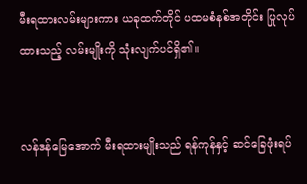မီးရထားလမ်းများကား ယခုထက်တိုင် ပထမစံနစ်အတိုင်း ပြုလုပ်ထားသည့် လမ်းမျိုးကို သုံးလျက်ပင်ရှိ၏။


လန်ဒန်မြေအောက် မီးရထားမျိုးသည် ရန်ကုန်နှင့် ဆင်ခြေဖုံးရပ်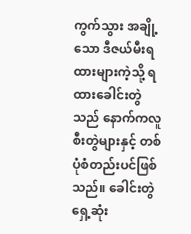ကွက်သွား အချို့သော ဒီဇယ်မီးရထားများကဲ့သို့ ရထားခေါင်းတွဲသည် နောက်ကလူစီးတွဲများနှင့် တစ်ပုံစံတည်းပင်ဖြစ်သည်။ ခေါင်းတွဲရှေ့ဆုံး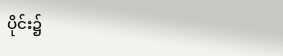ပိုင်း၌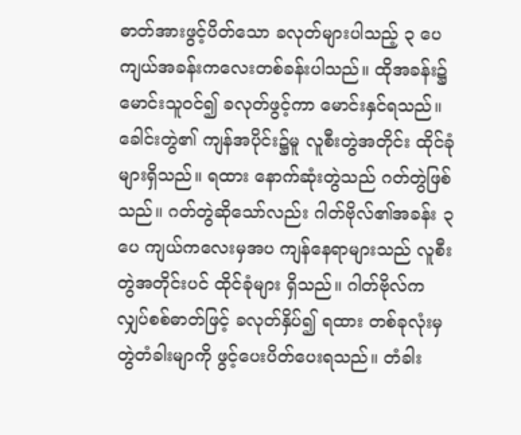ဓာတ်အားဖွင့်ပိတ်သော ခလုတ်များပါသည့် ၃ ပေကျယ်အခန်းကလေးတစ်ခန်းပါသည်။ ထိုအခန်း၌ မောင်းသူဝင်၍ ခလုတ်ဖွင့်ကာ မောင်းနှင်ရသည်။ ခေါင်းတွဲ၏ ကျန်အပိုင်း၌မူ လူစီးတွဲအတိုင်း ထိုင်ခုံများရှိသည်။ ရထား နောက်ဆုံးတွဲသည် ဂတ်တွဲဖြစ်သည်။ ဂတ်တွဲဆိုသော်လည်း ဂါတ်ဗိုလ်၏အခန်း ၃ ပေ ကျယ်ကလေးမှအပ ကျန်နေရာများသည် လူစီးတွဲအတိုင်းပင် ထိုင်ခုံများ ရှိသည်။ ဂါတ်ဗိုလ်က လျှပ်စစ်ဓာတ်ဖြင့် ခလုတ်နှိပ်၍ ရထား တစ်ခုလုံးမှ တွဲတံခါးမျာကို ဖွင့်ပေးပိတ်ပေးရသည်။ တံခါး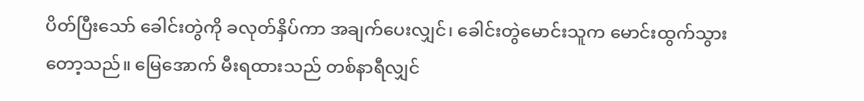ပိတ်ပြီးသော် ခေါင်းတွဲကို ခလုတ်နှိပ်ကာ အချက်ပေးလျှင်၊ ခေါင်းတွဲမောင်းသူက မောင်းထွက်သွားတော့သည်။ မြေအောက် မီးရထားသည် တစ်နာရီလျှင်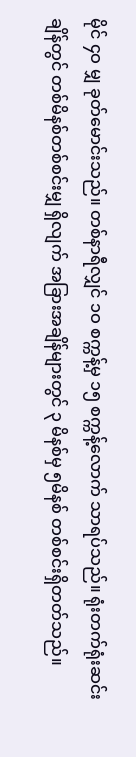မိုင် ၄ဝ မျှ ခုတ်မောင်းသည်။ တစ်နာရီလျှင် ၁ဝ စက္ကန့်မှ ၁၅ စက္ကန့်လောက် သာရပ်သည်။ ရုံးတက်ရုံးဆင်းချိန်တွင် တစ်မိနစ်တစ်စင်းမျှ ရှိလျက် အခြားအချိန်များတွင် ၃ မိနစ်မှ ၅မိနစ် တစ်စင်းရှိတတ်သည်။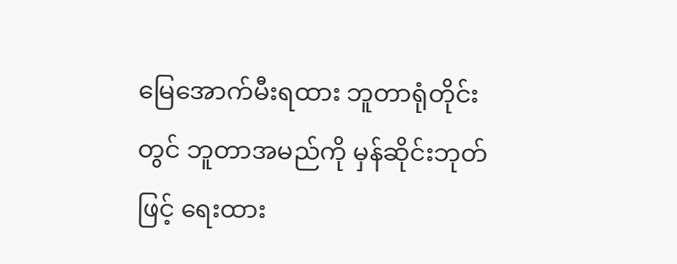မြေအောက်မီးရထား ဘူတာရုံတိုင်းတွင် ဘူတာအမည်ကို မှန်ဆိုင်းဘုတ်ဖြင့် ရေးထား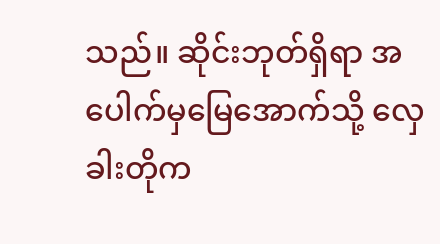သည်။ ဆိုင်းဘုတ်ရှိရာ အပေါက်မှမြေအောက်သို့ လှေခါးတိုက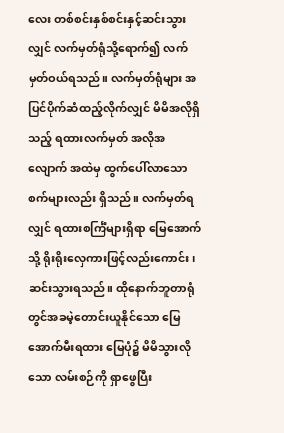လေး တစ်စင်းနှစ်စင်းနှင့်ဆင်းသွားလျှင် လက်မှတ်ရုံသို့ရောက်၍ လက်မှတ်ဝယ်ရသည်။ လက်မှတ်ရုံများ အပြင်ပိုက်ဆံထည့်လိုက်လျှင် မိမိအလိုရှိသည့် ရထားလက်မှတ် အလိုအလျောက် အထဲမှ ထွက်ပေါ်လာသော စက်များလည်း ရှိသည်။ လက်မှတ်ရလျှင် ရထားစင်္ကြံများရှိရာ မြေအောက်သို့ ရိုးရိုးလှေကားဖြင့်လည်းကောင်း၊ ဆင်းသွားရသည်။ ထိုနောက်ဘူတာရုံတွင်အခမဲ့တောင်းယူနိုင်သော မြေအောက်မီးရထား မြေပုံ၌ မိမိသွားလိုသော လမ်းစဉ်ကို ရှာဖွေပြီး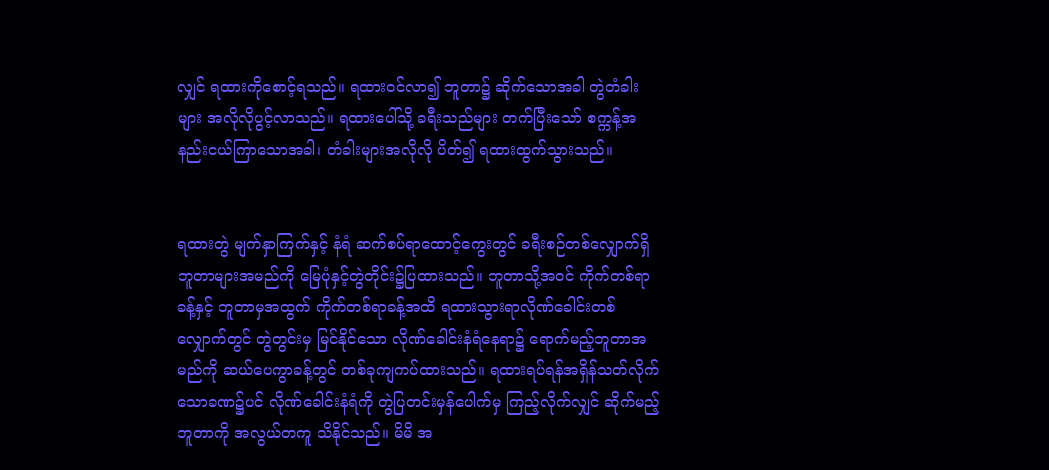လျှင် ရထားကိုစောင့်ရသည်။ ရထားဝင်လာ၍ ဘူတာ၌ ဆိုက်သောအခါ တွဲတံခါးများ အလိုလိုပွင့်လာသည်။ ရထားပေါ်သို့ ခရီးသည်များ တက်ပြီးသော် စက္ကန့်အနည်းငယ်ကြာသောအခါ၊ တံခါးများအလိုလို ပိတ်၍ ရထားထွက်သွားသည်။


ရထားတွဲ မျက်နှာကြက်နှင့် နံရံ ဆက်စပ်ရာထောင့်ကွေးတွင် ခရီးစဉ်တစ်လျှောက်ရှိ ဘူတာများအမည်ကို မြေပုံနှင့်တွဲတိုင်း၌ပြထားသည်။ ဘူတာသို့အဝင် ကိုက်တစ်ရာခန့်နှင့် ဘူတာမှအထွက် ကိုက်တစ်ရာခန့်အထိ ရထားသွားရာလိုဏ်ခေါင်းတစ်လျှောက်တွင် တွဲတွင်းမှ မြင်နိုင်သော လိုဏ်ခေါင်းနံရံနေရာ၌ ရောက်မည့်ဘူတာအမည်ကို ဆယ်ပေကွာခန့်တွင် တစ်ခုကျကပ်ထားသည်။ ရထားရပ်ရန်အရှိန်သတ်လိုက်သောခဏ၌ပင် လိုဏ်ခေါင်းနံရံကို တွဲပြတင်းမှန်ပေါက်မှ ကြည့်လိုက်လျှင် ဆိုက်မည့် ဘူတာကို အလွယ်တကူ သိနိုင်သည်။ မိမိ အ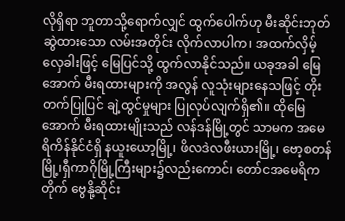လိုရှိရာ ဘူတာသို့ရောက်လျှင် ထွက်ပေါက်ဟု မီးဆိုင်းဘုတ် ဆွဲထားသော လမ်းအတိုင်း လိုက်လာပါက၊ အထက်လှိမ့်လှေခါးဖြင့် မြေပြင်သို့ ထွက်လာနိုင်သည်။ ယခုအခါ မြေအောက် မီးရထားများကို အလွန် လူသုံးများနေသဖြင့် တိုးတက်ပြုပြင် ချဲ့ထွင်မှုများ ပြုလုပ်လျက်ရှိ၏။ ထိုမြေအောက် မီးရထားမျိုးသည် လန်ဒန်မြို့တွင် သာမက အမေရိကိန်နိုင်ငံရှိ နယူးယော့မြို့၊ ဖိလဒဲလဖီးယားမြို့၊ ဗော့စတန်မြို့၊ရှီကာဂိုမြို့ကြီးများ၌လည်းကောင်၊ တော်ငအမေရိကတိုက် ဗွေနို့ဆိုင်း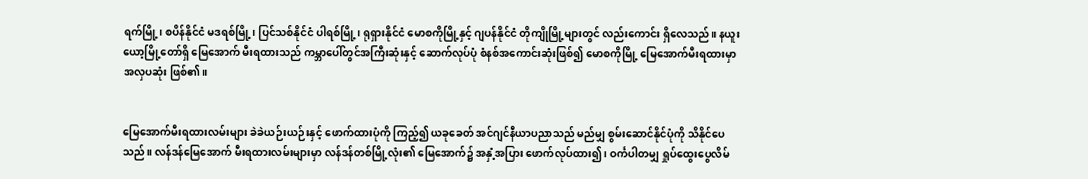ရက်မြို့၊ စပိန်နိုင်ငံ မဒရစ်မြို့၊ ပြင်သစ်နိုင်ငံ ပါရစ်မြို့၊ ရုရှားနိုင်ငံ မောစကိုမြို့နှင့် ဂျပန်နိုင်ငံ တိုကျိုမြို့များတွင် လည်းကောင်း ရှိလေသည်။ နယူးယော့မြို့တော်ရှိ မြေအောက် မီးရထားသည် ကမ္ဘာပေါ်တွင်အကြီးဆုံးနှင့် ဆောက်လုပ်ပုံ စံနစ်အကောင်းဆုံးဖြစ်၍ မောစကိုမြို့ မြေအောက်မီးရထားမှာ အလှပဆုံး ဖြစ်၏။


မြေအောက်မီးရထားလမ်းများ ခဲခဲယဉ်းယဉ်းနှင့် ဖောက်ထားပုံကို ကြည့်၍ ယခုခေတ် အင်ဂျင်နီယာပညာသည် မည်မျှ စွမ်းဆောင်နိုင်ပုံကို သိနိုင်ပေသည်။ လန်ဒန်မြေအောက် မီးရထားလမ်းများမှာ လန်ဒန်တစ်မြို့လုံး၏ မြေအောက်၌ အနှံ့အပြား ဖောက်လုပ်ထား၍ ၊ ဝင်္ကပါတမျှ ရှုပ်ထွေးပွေလိမ်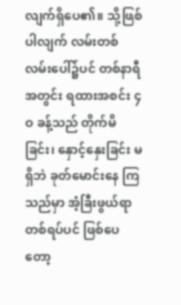လျက်ရှိပေ၏။ သို့ဖြစ်ပါလျက် လမ်းတစ်လမ်းပေါ်၌ပင် တစ်နာရီအတွင်း ရထားအစင်း ၄ဝ ခန့်သည် တိုက်မိခြင်း၊ နှောင့်နှေးခြင်း မရှိဘဲ ခုတ်မောင်းနေ ကြသည်မှာ အံ့ခြီးဖွယ်ရာတစ်ရပ်ပင် ဖြစ်ပေတော့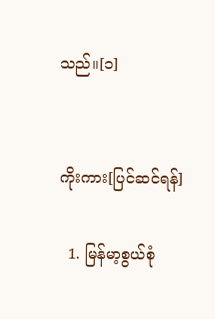သည်။[၁]


ကိုးကား[ပြင်ဆင်ရန်]

  1. မြန်မာ့စွယ်စုံ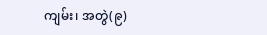ကျမ်း၊ အတွဲ(၉)